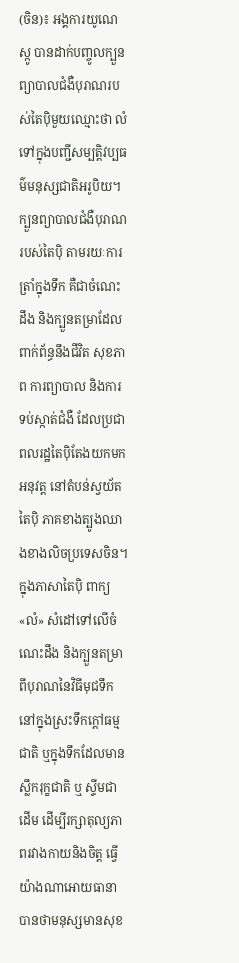(ចិន)៖ អង្គការយូណេស្កូ បានដាក់បញ្ចូលក្បួនព្យាបាលជំងឺបុរាណរបស់តៃប៉ិមួយឈ្មោះថា លំ ទៅក្នុងបញ្ជីសម្បត្ដិវប្បធម៌មនុស្សជាតិអរូបិយ។
ក្បួនព្យាបាលជំងឺបុរាណរបស់តៃប៉ិ តាមរយៈការត្រាំក្នុងទឹក គឺជាចំណេះដឹង និងក្បួនតម្រាដែលពាក់ព័ន្ធនឹងជីវិត សុខភាព ការព្យាបាល និងការទប់ស្កាត់ជំងឺ ដែលប្រជាពលរដ្ឋតៃប៉ិតែងយកមកអនុវត្ត នៅតំបន់ស្វយ័តតៃប៉ិ ភាគខាងត្បូងឈាងខាងលិចប្រទេសចិន។
ក្នុងភាសាតៃប៉ិ ពាក្យ «លំ» សំដៅទៅលើចំណេះដឹង និងក្បួនតម្រាពីបុរាណនៃវិធីមុជទឹក នៅក្នុងស្រះទឹកក្ដៅធម្មជាតិ ឬក្នុងទឹកដែលមានស្លឹករុក្ខជាតិ ឬ ស្ទីមជាដើម ដើម្បីរក្សាតុល្យភាពរវាងកាយនិងចិត្ត ធ្វើយ៉ាងណាអោយធានាបានថាមនុស្សមានសុខ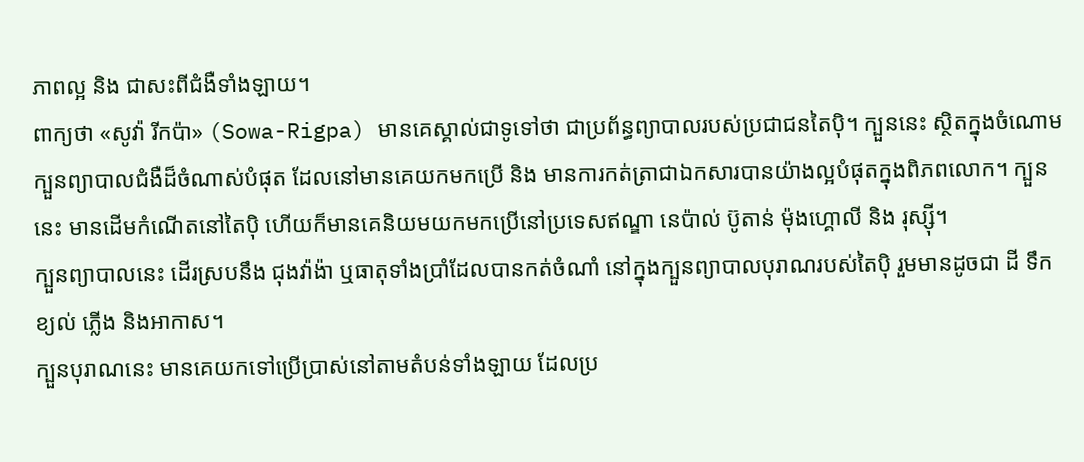ភាពល្អ និង ជាសះពីជំងឺទាំងឡាយ។
ពាក្យថា «សូវ៉ា រីកប៉ា» (Sowa-Rigpa) មានគេស្គាល់ជាទូទៅថា ជាប្រព័ន្ធព្យាបាលរបស់ប្រជាជនតៃប៉ិ។ ក្បួននេះ ស្ថិតក្នុងចំណោមក្បួនព្យាបាលជំងឺដ៏ចំណាស់បំផុត ដែលនៅមានគេយកមកប្រើ និង មានការកត់ត្រាជាឯកសារបានយ៉ាងល្អបំផុតក្នុងពិភពលោក។ ក្បួននេះ មានដើមកំណើតនៅតៃប៉ិ ហើយក៏មានគេនិយមយកមកប្រើនៅប្រទេសឥណ្ឌា នេប៉ាល់ ប៊ូតាន់ ម៉ុងហ្គោលី និង រុស្ស៊ី។
ក្បួនព្យាបាលនេះ ដើរស្របនឹង ជុងវ៉ាង៉ា ឬធាតុទាំងប្រាំដែលបានកត់ចំណាំ នៅក្នុងក្បួនព្យាបាលបុរាណរបស់តៃប៉ិ រួមមានដូចជា ដី ទឹក ខ្យល់ ភ្លើង និងអាកាស។
ក្បួនបុរាណនេះ មានគេយកទៅប្រើប្រាស់នៅតាមតំបន់ទាំងឡាយ ដែលប្រ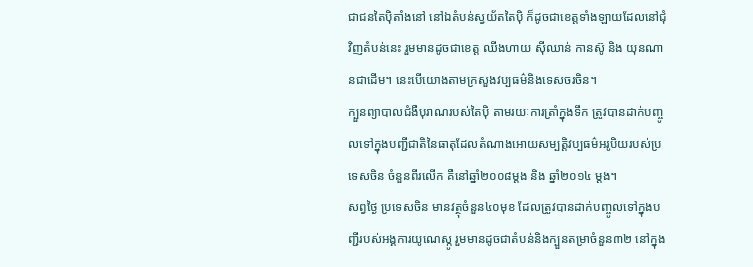ជាជនតៃប៉ិតាំងនៅ នៅឯតំបន់ស្វយ័តតៃប៉ិ ក៏ដូចជាខេត្តទាំងឡាយដែលនៅជុំវិញតំបន់នេះ រួមមានដូចជាខេត្ត ឈីងហាយ ស៊ីឈាន់ កានស៊ូ និង យុនណានជាដើម។ នេះបើយោងតាមក្រសួងវប្បធម៌និងទេសចរចិន។
ក្បួនព្យាបាលជំងឺបុរាណរបស់តៃប៉ិ តាមរយៈការត្រាំក្នុងទឹក ត្រូវបានដាក់បញ្ចូលទៅក្នុងបញ្ជីជាតិនៃធាតុដែលតំណាងអោយសម្បត្ដិវប្បធម៌អរូបិយរបស់ប្រទេសចិន ចំនួនពីរលើក គឺនៅឆ្នាំ២០០៨ម្ដង និង ឆ្នាំ២០១៤ ម្ដង។
សព្វថ្ងៃ ប្រទេសចិន មានវត្ថុចំនួន៤០មុខ ដែលត្រូវបានដាក់បញ្ចូលទៅក្នុងបញ្ជីរបស់អង្គការយូណេស្កូ រួមមានដូចជាតំបន់និងក្បួនតម្រាចំនួន៣២ នៅក្នុង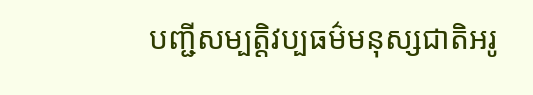បញ្ជីសម្បតិ្ដវប្បធម៌មនុស្សជាតិអរូ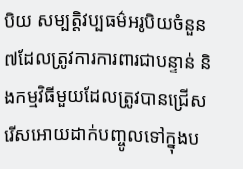បិយ សម្បត្ដិវប្បធម៌អរូបិយចំនួន៧ដែលត្រូវការការពារជាបន្ទាន់ និងកម្មវិធីមួយដែលត្រូវបានជ្រើសរើសអោយដាក់បញ្ចូលទៅក្នុងប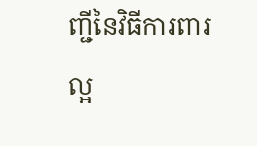ញ្ជីនៃវិធីការពារល្អ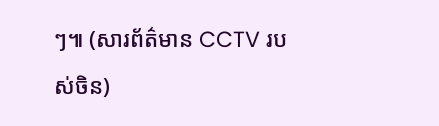ៗ៕ (សារព័ត៌មាន CCTV របស់ចិន)